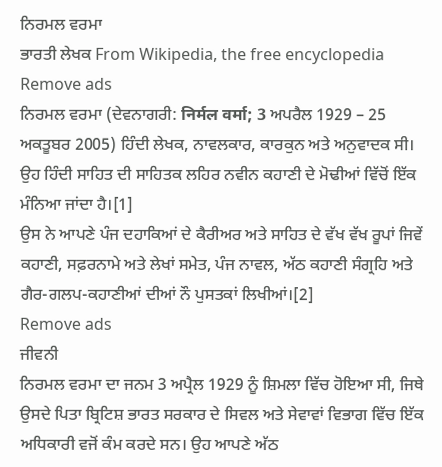ਨਿਰਮਲ ਵਰਮਾ
ਭਾਰਤੀ ਲੇਖਕ From Wikipedia, the free encyclopedia
Remove ads
ਨਿਰਮਲ ਵਰਮਾ (ਦੇਵਨਾਗਰੀ: निर्मल वर्मा; 3 ਅਪਰੈਲ 1929 – 25 ਅਕਤੂਬਰ 2005) ਹਿੰਦੀ ਲੇਖਕ, ਨਾਵਲਕਾਰ, ਕਾਰਕੁਨ ਅਤੇ ਅਨੁਵਾਦਕ ਸੀ। ਉਹ ਹਿੰਦੀ ਸਾਹਿਤ ਦੀ ਸਾਹਿਤਕ ਲਹਿਰ ਨਵੀਨ ਕਹਾਣੀ ਦੇ ਮੋਢੀਆਂ ਵਿੱਚੋਂ ਇੱਕ ਮੰਨਿਆ ਜਾਂਦਾ ਹੈ।[1]
ਉਸ ਨੇ ਆਪਣੇ ਪੰਜ ਦਹਾਕਿਆਂ ਦੇ ਕੈਰੀਅਰ ਅਤੇ ਸਾਹਿਤ ਦੇ ਵੱਖ ਵੱਖ ਰੂਪਾਂ ਜਿਵੇਂ ਕਹਾਣੀ, ਸਫ਼ਰਨਾਮੇ ਅਤੇ ਲੇਖਾਂ ਸਮੇਤ, ਪੰਜ ਨਾਵਲ, ਅੱਠ ਕਹਾਣੀ ਸੰਗ੍ਰਹਿ ਅਤੇ ਗੈਰ-ਗਲਪ-ਕਹਾਣੀਆਂ ਦੀਆਂ ਨੌ ਪੁਸਤਕਾਂ ਲਿਖੀਆਂ।[2]
Remove ads
ਜੀਵਨੀ
ਨਿਰਮਲ ਵਰਮਾ ਦਾ ਜਨਮ 3 ਅਪ੍ਰੈਲ 1929 ਨੂੰ ਸ਼ਿਮਲਾ ਵਿੱਚ ਹੋਇਆ ਸੀ, ਜਿਥੇ ਉਸਦੇ ਪਿਤਾ ਬ੍ਰਿਟਿਸ਼ ਭਾਰਤ ਸਰਕਾਰ ਦੇ ਸਿਵਲ ਅਤੇ ਸੇਵਾਵਾਂ ਵਿਭਾਗ ਵਿੱਚ ਇੱਕ ਅਧਿਕਾਰੀ ਵਜੋਂ ਕੰਮ ਕਰਦੇ ਸਨ। ਉਹ ਆਪਣੇ ਅੱਠ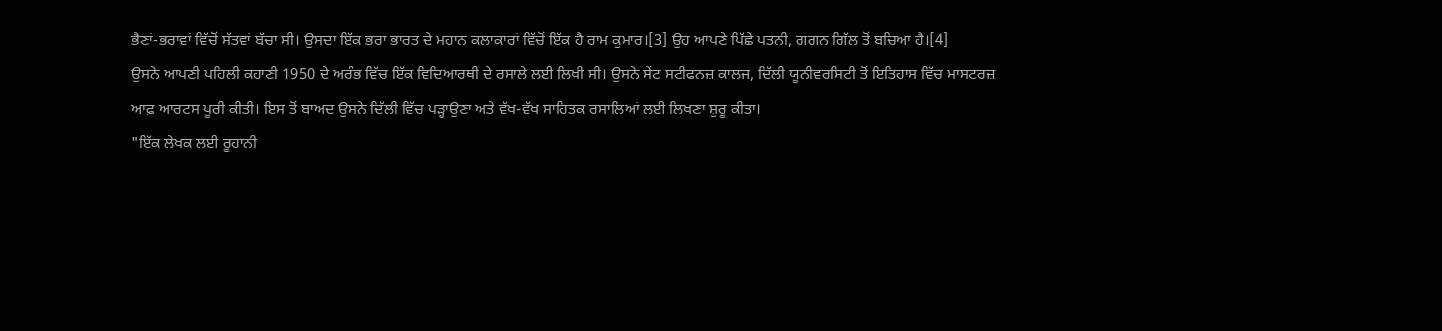ਭੈਣਾਂ-ਭਰਾਵਾਂ ਵਿੱਚੋਂ ਸੱਤਵਾਂ ਬੱਚਾ ਸੀ। ਉਸਦਾ ਇੱਕ ਭਰਾ ਭਾਰਤ ਦੇ ਮਹਾਨ ਕਲਾਕਾਰਾਂ ਵਿੱਚੋਂ ਇੱਕ ਹੈ ਰਾਮ ਕੁਮਾਰ।[3] ਉਹ ਆਪਣੇ ਪਿੱਛੇ ਪਤਨੀ, ਗਗਨ ਗਿੱਲ ਤੋਂ ਬਚਿਆ ਹੈ।[4]
ਉਸਨੇ ਆਪਣੀ ਪਹਿਲੀ ਕਹਾਣੀ 1950 ਦੇ ਅਰੰਭ ਵਿੱਚ ਇੱਕ ਵਿਦਿਆਰਥੀ ਦੇ ਰਸਾਲੇ ਲਈ ਲਿਖੀ ਸੀ। ਉਸਨੇ ਸੇਂਟ ਸਟੀਫਨਜ਼ ਕਾਲਜ, ਦਿੱਲੀ ਯੂਨੀਵਰਸਿਟੀ ਤੋਂ ਇਤਿਹਾਸ ਵਿੱਚ ਮਾਸਟਰਜ਼ ਆਫ਼ ਆਰਟਸ ਪੂਰੀ ਕੀਤੀ। ਇਸ ਤੋਂ ਬਾਅਦ ਉਸਨੇ ਦਿੱਲੀ ਵਿੱਚ ਪੜ੍ਹਾਉਣਾ ਅਤੇ ਵੱਖ-ਵੱਖ ਸਾਹਿਤਕ ਰਸਾਲਿਆਂ ਲਈ ਲਿਖਣਾ ਸ਼ੁਰੂ ਕੀਤਾ।
"ਇੱਕ ਲੇਖਕ ਲਈ ਰੂਹਾਨੀ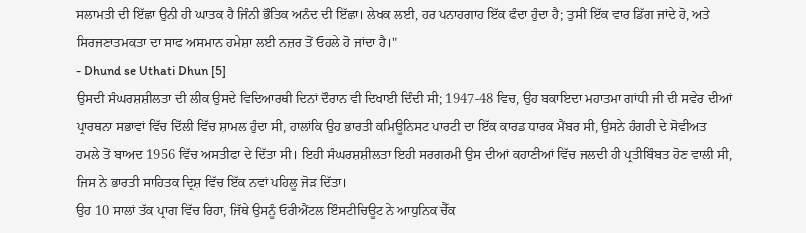ਸਲਾਮਤੀ ਦੀ ਇੱਛਾ ਉਨੀ ਹੀ ਘਾਤਕ ਹੈ ਜਿੰਨੀ ਭੌਤਿਕ ਅਨੰਦ ਦੀ ਇੱਛਾ। ਲੇਖਕ ਲਈ, ਹਰ ਪਨਾਹਗਾਹ ਇੱਕ ਫੰਦਾ ਹੁੰਦਾ ਹੈ; ਤੁਸੀਂ ਇੱਕ ਵਾਰ ਡਿੱਗ ਜਾਂਦੇ ਹੋ, ਅਤੇ ਸਿਰਜਣਾਤਮਕਤਾ ਦਾ ਸਾਫ ਅਸਮਾਨ ਹਮੇਸ਼ਾ ਲਈ ਨਜ਼ਰ ਤੋਂ ਓਹਲੇ ਹੋ ਜਾਂਦਾ ਹੈ।"
- Dhund se Uthati Dhun [5]
ਉਸਦੀ ਸੰਘਰਸ਼ਸ਼ੀਲਤਾ ਦੀ ਲੀਕ ਉਸਦੇ ਵਿਦਿਆਰਥੀ ਦਿਨਾਂ ਦੌਰਾਨ ਵੀ ਦਿਖਾਈ ਦਿੰਦੀ ਸੀ; 1947-48 ਵਿਚ, ਉਹ ਬਕਾਇਦਾ ਮਹਾਤਮਾ ਗਾਂਧੀ ਜੀ ਦੀ ਸਵੇਰ ਦੀਆਂ ਪ੍ਰਾਰਥਨਾ ਸਭਾਵਾਂ ਵਿੱਚ ਦਿੱਲੀ ਵਿੱਚ ਸ਼ਾਮਲ ਹੁੰਦਾ ਸੀ, ਹਾਲਾਂਕਿ ਉਹ ਭਾਰਤੀ ਕਮਿਊਨਿਸਟ ਪਾਰਟੀ ਦਾ ਇੱਕ ਕਾਰਡ ਧਾਰਕ ਮੈਂਬਰ ਸੀ, ਉਸਨੇ ਹੰਗਰੀ ਦੇ ਸੋਵੀਅਤ ਹਮਲੇ ਤੋਂ ਬਾਅਦ 1956 ਵਿੱਚ ਅਸਤੀਫਾ ਦੇ ਦਿੱਤਾ ਸੀ। ਇਹੀ ਸੰਘਰਸ਼ਸ਼ੀਲਤਾ ਇਹੀ ਸਰਗਰਮੀ ਉਸ ਦੀਆਂ ਕਹਾਣੀਆਂ ਵਿੱਚ ਜਲਦੀ ਹੀ ਪ੍ਰਤੀਬਿੰਬਤ ਹੋਣ ਵਾਲੀ ਸੀ, ਜਿਸ ਨੇ ਭਾਰਤੀ ਸਾਹਿਤਕ ਦ੍ਰਿਸ਼ ਵਿੱਚ ਇੱਕ ਨਵਾਂ ਪਹਿਲੂ ਜੋੜ ਦਿੱਤਾ।
ਉਹ 10 ਸਾਲਾਂ ਤੱਕ ਪ੍ਰਾਗ ਵਿੱਚ ਰਿਹਾ, ਜਿੱਥੇ ਉਸਨੂੰ ਓਰੀਐਂਟਲ ਇੰਸਟੀਚਿਊਟ ਨੇ ਆਧੁਨਿਕ ਚੈੱਕ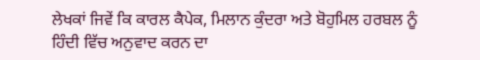ਲੇਖਕਾਂ ਜਿਵੇਂ ਕਿ ਕਾਰਲ ਕੈਪੇਕ, ਮਿਲਾਨ ਕੁੰਦਰਾ ਅਤੇ ਬੋਹੁਮਿਲ ਹਰਬਲ ਨੂੰ ਹਿੰਦੀ ਵਿੱਚ ਅਨੁਵਾਦ ਕਰਨ ਦਾ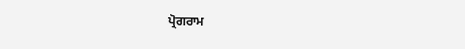ਪ੍ਰੋਗਰਾਮ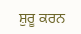ਸ਼ੁਰੂ ਕਰਨ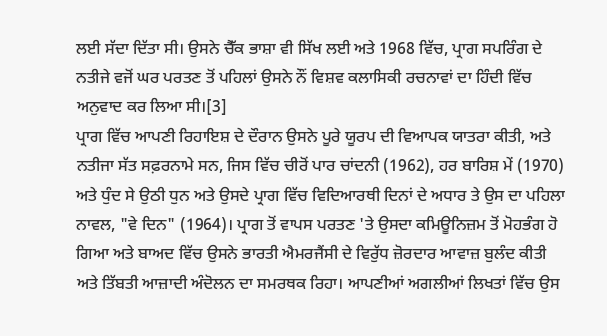ਲਈ ਸੱਦਾ ਦਿੱਤਾ ਸੀ। ਉਸਨੇ ਚੈੱਕ ਭਾਸ਼ਾ ਵੀ ਸਿੱਖ ਲਈ ਅਤੇ 1968 ਵਿੱਚ, ਪ੍ਰਾਗ ਸਪਰਿੰਗ ਦੇ ਨਤੀਜੇ ਵਜੋਂ ਘਰ ਪਰਤਣ ਤੋਂ ਪਹਿਲਾਂ ਉਸਨੇ ਨੌਂ ਵਿਸ਼ਵ ਕਲਾਸਿਕੀ ਰਚਨਾਵਾਂ ਦਾ ਹਿੰਦੀ ਵਿੱਚ ਅਨੁਵਾਦ ਕਰ ਲਿਆ ਸੀ।[3]
ਪ੍ਰਾਗ ਵਿੱਚ ਆਪਣੀ ਰਿਹਾਇਸ਼ ਦੇ ਦੌਰਾਨ ਉਸਨੇ ਪੂਰੇ ਯੂਰਪ ਦੀ ਵਿਆਪਕ ਯਾਤਰਾ ਕੀਤੀ, ਅਤੇ ਨਤੀਜਾ ਸੱਤ ਸਫ਼ਰਨਾਮੇ ਸਨ, ਜਿਸ ਵਿੱਚ ਚੀਰੋਂ ਪਾਰ ਚਾਂਦਨੀ (1962), ਹਰ ਬਾਰਿਸ਼ ਮੇਂ (1970) ਅਤੇ ਧੁੰਦ ਸੇ ਉਠੀ ਧੁਨ ਅਤੇ ਉਸਦੇ ਪ੍ਰਾਗ ਵਿੱਚ ਵਿਦਿਆਰਥੀ ਦਿਨਾਂ ਦੇ ਅਧਾਰ ਤੇ ਉਸ ਦਾ ਪਹਿਲਾ ਨਾਵਲ, "ਵੇ ਦਿਨ" (1964)। ਪ੍ਰਾਗ ਤੋਂ ਵਾਪਸ ਪਰਤਣ 'ਤੇ ਉਸਦਾ ਕਮਿਊਨਿਜ਼ਮ ਤੋਂ ਮੋਹਭੰਗ ਹੋ ਗਿਆ ਅਤੇ ਬਾਅਦ ਵਿੱਚ ਉਸਨੇ ਭਾਰਤੀ ਐਮਰਜੈਂਸੀ ਦੇ ਵਿਰੁੱਧ ਜ਼ੋਰਦਾਰ ਆਵਾਜ਼ ਬੁਲੰਦ ਕੀਤੀ ਅਤੇ ਤਿੱਬਤੀ ਆਜ਼ਾਦੀ ਅੰਦੋਲਨ ਦਾ ਸਮਰਥਕ ਰਿਹਾ। ਆਪਣੀਆਂ ਅਗਲੀਆਂ ਲਿਖਤਾਂ ਵਿੱਚ ਉਸ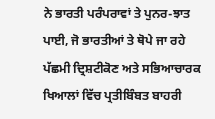ਨੇ ਭਾਰਤੀ ਪਰੰਪਰਾਵਾਂ ਤੇ ਪੁਨਰ-ਝਾਤ ਪਾਈ, ਜੋ ਭਾਰਤੀਆਂ ਤੇ ਥੋਪੇ ਜਾ ਰਹੇ ਪੱਛਮੀ ਦ੍ਰਿਸ਼ਟੀਕੋਣ ਅਤੇ ਸਭਿਆਚਾਰਕ ਖਿਆਲਾਂ ਵਿੱਚ ਪ੍ਰਤੀਬਿੰਬਤ ਬਾਹਰੀ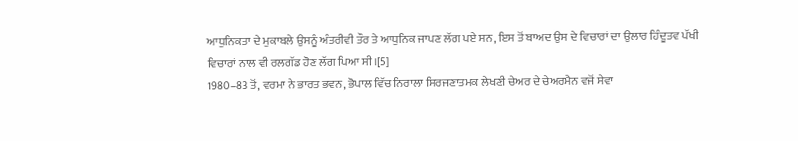ਆਧੁਨਿਕਤਾ ਦੇ ਮੁਕਾਬਲੇ ਉਸਨੂੰ ਅੰਤਰੀਵੀ ਤੌਰ ਤੇ ਆਧੁਨਿਕ ਜਾਪਣ ਲੱਗ ਪਏ ਸਨ, ਇਸ ਤੋਂ ਬਾਅਦ ਉਸ ਦੇ ਵਿਚਾਰਾਂ ਦਾ ਉਲਾਰ ਹਿੰਦੂਤਵ ਪੱਖੀ ਵਿਚਾਰਾਂ ਨਾਲ ਵੀ ਰਲਗੱਡ ਹੋਣ ਲੱਗ ਪਿਆ ਸੀ।[5]
1980–83 ਤੋਂ, ਵਰਮਾ ਨੇ ਭਾਰਤ ਭਵਨ, ਭੋਪਾਲ ਵਿੱਚ ਨਿਰਾਲਾ ਸਿਰਜਣਾਤਮਕ ਲੇਖਣੀ ਚੇਅਰ ਦੇ ਚੇਅਰਮੈਨ ਵਜੋਂ ਸੇਵਾ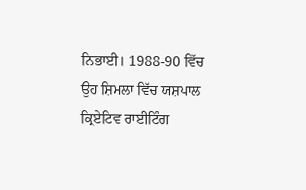ਨਿਭਾਈ। 1988-90 ਵਿੱਚ ਉਹ ਸ਼ਿਮਲਾ ਵਿੱਚ ਯਸ਼ਪਾਲ ਕ੍ਰਿਏਟਿਵ ਰਾਈਟਿੰਗ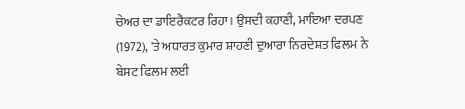ਚੇਅਰ ਦਾ ਡਾਇਰੈਕਟਰ ਰਿਹਾ। ਉਸਦੀ ਕਹਾਣੀ, ਮਾਇਆ ਦਰਪਣ (1972), 'ਤੇ ਅਧਾਰਤ ਕੁਮਾਰ ਸ਼ਾਹਣੀ ਦੁਆਰਾ ਨਿਰਦੇਸ਼ਤ ਫਿਲਮ ਨੇ ਬੇਸਟ ਫਿਲਮ ਲਈ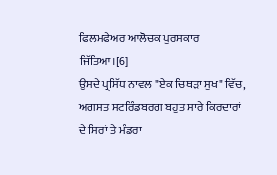ਫਿਲਮਫੇਅਰ ਆਲੋਚਕ ਪੁਰਸਕਾਰ ਜਿੱਤਿਆ।[6]
ਉਸਦੇ ਪ੍ਰਸਿੱਧ ਨਾਵਲ "ਏਕ ਚਿਥੜਾ ਸੁਖ" ਵਿੱਚ, ਅਗਸਤ ਸਟਰਿੰਡਬਰਗ ਬਹੁਤ ਸਾਰੇ ਕਿਰਦਾਰਾਂ ਦੇ ਸਿਰਾਂ ਤੇ ਮੰਡਰਾ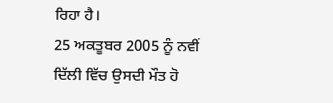ਰਿਹਾ ਹੈ।
25 ਅਕਤੂਬਰ 2005 ਨੂੰ ਨਵੀਂ ਦਿੱਲੀ ਵਿੱਚ ਉਸਦੀ ਮੌਤ ਹੋ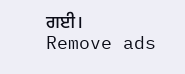ਗਈ।
Remove ads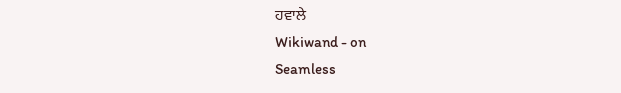ਹਵਾਲੇ
Wikiwand - on
Seamless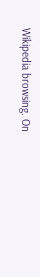Wikipedia browsing. On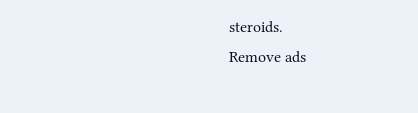steroids.
Remove ads